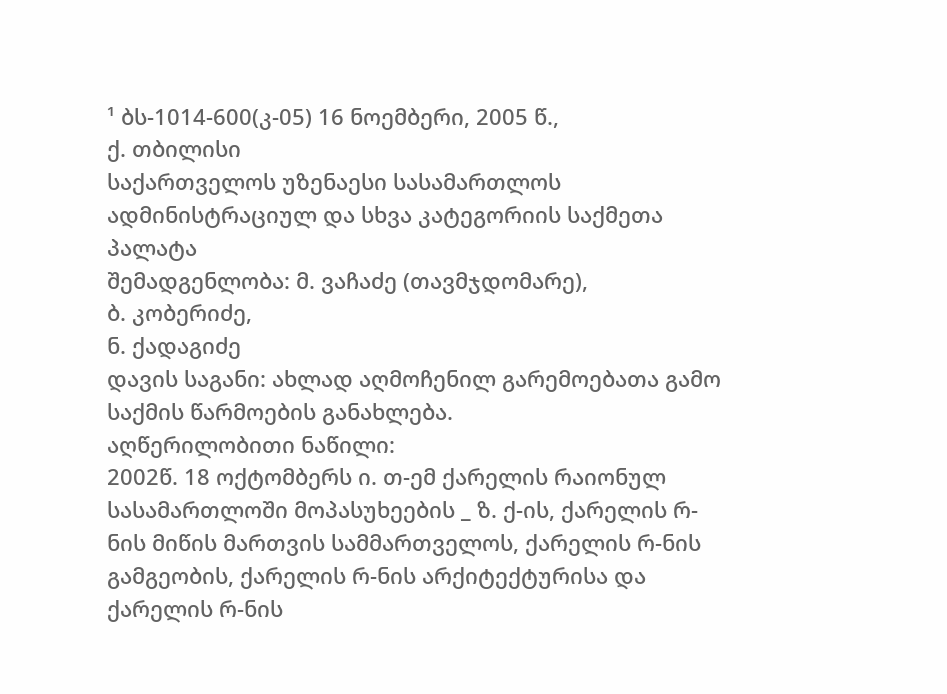¹ ბს-1014-600(კ-05) 16 ნოემბერი, 2005 წ.,
ქ. თბილისი
საქართველოს უზენაესი სასამართლოს ადმინისტრაციულ და სხვა კატეგორიის საქმეთა პალატა
შემადგენლობა: მ. ვაჩაძე (თავმჯდომარე),
ბ. კობერიძე,
ნ. ქადაგიძე
დავის საგანი: ახლად აღმოჩენილ გარემოებათა გამო საქმის წარმოების განახლება.
აღწერილობითი ნაწილი:
2002წ. 18 ოქტომბერს ი. თ-ემ ქარელის რაიონულ სასამართლოში მოპასუხეების _ ზ. ქ-ის, ქარელის რ-ნის მიწის მართვის სამმართველოს, ქარელის რ-ნის გამგეობის, ქარელის რ-ნის არქიტექტურისა და ქარელის რ-ნის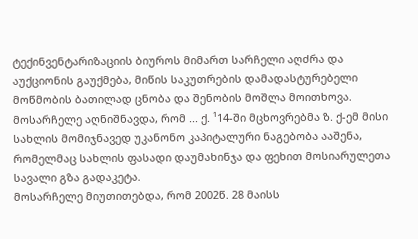ტექინვენტარიზაციის ბიუროს მიმართ სარჩელი აღძრა და აუქციონის გაუქმება, მიწის საკუთრების დამადასტურებელი მოწმობის ბათილად ცნობა და შენობის მოშლა მოითხოვა.
მოსარჩელე აღნიშნავდა, რომ ... ქ. ¹14-ში მცხოვრებმა ზ. ქ-ემ მისი სახლის მომიჯნავედ უკანონო კაპიტალური ნაგებობა ააშენა, რომელმაც სახლის ფასადი დაუმახინჯა და ფეხით მოსიარულეთა სავალი გზა გადაკეტა.
მოსარჩელე მიუთითებდა, რომ 2002წ. 28 მაისს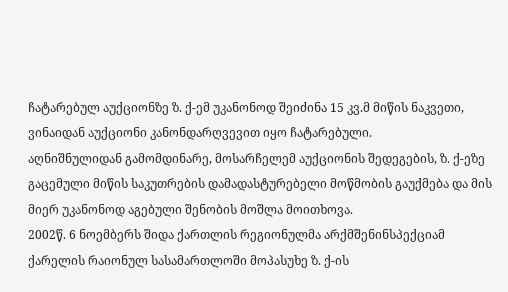ჩატარებულ აუქციონზე ზ. ქ-ემ უკანონოდ შეიძინა 15 კვ.მ მიწის ნაკვეთი, ვინაიდან აუქციონი კანონდარღვევით იყო ჩატარებული.
აღნიშნულიდან გამომდინარე, მოსარჩელემ აუქციონის შედეგების, ზ. ქ-ეზე გაცემული მიწის საკუთრების დამადასტურებელი მოწმობის გაუქმება და მის მიერ უკანონოდ აგებული შენობის მოშლა მოითხოვა.
2002წ. 6 ნოემბერს შიდა ქართლის რეგიონულმა არქმშენინსპექციამ ქარელის რაიონულ სასამართლოში მოპასუხე ზ. ქ-ის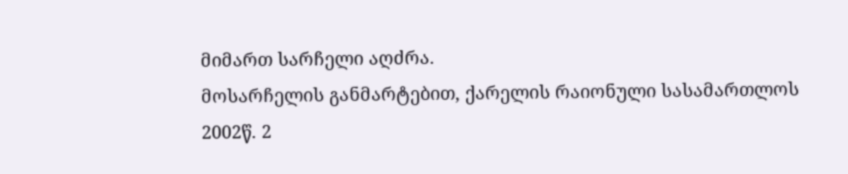მიმართ სარჩელი აღძრა.
მოსარჩელის განმარტებით, ქარელის რაიონული სასამართლოს 2002წ. 2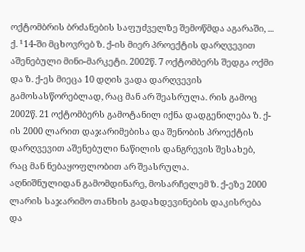ოქტომბრის ბრძანების საფუძველზე შემოწმდა აგარაში, ... ქ. ¹14-ში მცხოვრებ ზ. ქ-ის მიერ პროექტის დარღვევით აშენებული მინი-მარკეტი. 2002წ. 7 ოქტომბერს შედგა ოქმი და ზ. ქ-ეს მიეცა 10 დღის ვადა დარღვევის გამოსასწორებლად, რაც მან არ შეასრულა. რის გამოც 2002წ. 21 ოქტომბერს გამოტანილ იქნა დადგენილება ზ. ქ-ის 2000 ლარით დაჯარიმებისა და შენობის პროექტის დარღვევით აშენებული ნაწილის დანგრევის შესახებ, რაც მან ნებაყოფლობით არ შეასრულა.
აღნიშნულიდან გამომდინარე, მოსარჩელემ ზ. ქ-ეზე 2000 ლარის საჯარიმო თანხის გადახდევინების დაკისრება და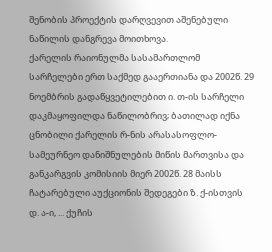შენობის პროექტის დარღვევით აშენებული ნაწილის დანგრევა მოითხოვა.
ქარელის რაიონულმა სასამართლომ სარჩელები ერთ საქმედ გააერთიანა და 2002წ. 29 ნოემბრის გადაწყვეტილებით ი. თ-ის სარჩელი დაკმაყოფილდა ნაწილობრივ; ბათილად იქნა ცნობილი ქარელის რ-ნის არასასოფლო-სამეურნეო დანიშნულების მიწის მართვისა და განკარგვის კომისიის მიერ 2002წ. 28 მაისს ჩატარებული აუქციონის შედეგები ზ. ქ-ისთვის დ. ა-ი, ... ქუჩის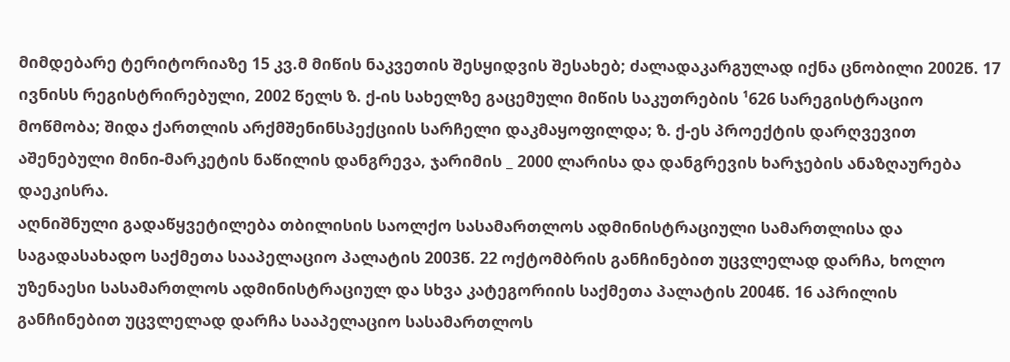მიმდებარე ტერიტორიაზე 15 კვ.მ მიწის ნაკვეთის შესყიდვის შესახებ; ძალადაკარგულად იქნა ცნობილი 2002წ. 17 ივნისს რეგისტრირებული, 2002 წელს ზ. ქ-ის სახელზე გაცემული მიწის საკუთრების ¹626 სარეგისტრაციო მოწმობა; შიდა ქართლის არქმშენინსპექციის სარჩელი დაკმაყოფილდა; ზ. ქ-ეს პროექტის დარღვევით აშენებული მინი-მარკეტის ნაწილის დანგრევა, ჯარიმის _ 2000 ლარისა და დანგრევის ხარჯების ანაზღაურება დაეკისრა.
აღნიშნული გადაწყვეტილება თბილისის საოლქო სასამართლოს ადმინისტრაციული სამართლისა და საგადასახადო საქმეთა სააპელაციო პალატის 2003წ. 22 ოქტომბრის განჩინებით უცვლელად დარჩა, ხოლო უზენაესი სასამართლოს ადმინისტრაციულ და სხვა კატეგორიის საქმეთა პალატის 2004წ. 16 აპრილის განჩინებით უცვლელად დარჩა სააპელაციო სასამართლოს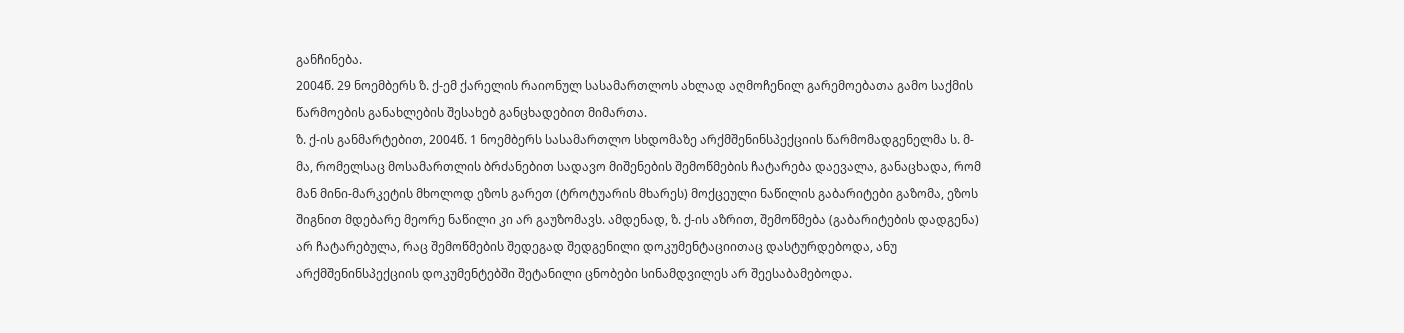განჩინება.
2004წ. 29 ნოემბერს ზ. ქ-ემ ქარელის რაიონულ სასამართლოს ახლად აღმოჩენილ გარემოებათა გამო საქმის წარმოების განახლების შესახებ განცხადებით მიმართა.
ზ. ქ-ის განმარტებით, 2004წ. 1 ნოემბერს სასამართლო სხდომაზე არქმშენინსპექციის წარმომადგენელმა ს. მ-მა, რომელსაც მოსამართლის ბრძანებით სადავო მიშენების შემოწმების ჩატარება დაევალა, განაცხადა, რომ მან მინი-მარკეტის მხოლოდ ეზოს გარეთ (ტროტუარის მხარეს) მოქცეული ნაწილის გაბარიტები გაზომა, ეზოს შიგნით მდებარე მეორე ნაწილი კი არ გაუზომავს. ამდენად, ზ. ქ-ის აზრით, შემოწმება (გაბარიტების დადგენა) არ ჩატარებულა, რაც შემოწმების შედეგად შედგენილი დოკუმენტაციითაც დასტურდებოდა, ანუ არქმშენინსპექციის დოკუმენტებში შეტანილი ცნობები სინამდვილეს არ შეესაბამებოდა.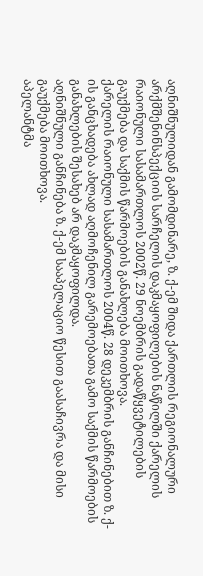აღნიშნულიდან გამომდინარე, ზ. ქ-ემ შიდა ქართლის რეგიონალური არქმშენინსპექციის სარჩელის დაკმაყოფილების ნაწილში ქარელის რაიონული სასამართლოს 2002წ. 29 ნოემბრის გადაწყვეტილების გაუქმება და საქმის წარმოების განახლება მოითხოვა.
ქარელის რაიონული სასამართლოს 2004წ. 28 დეკემბრის განჩინებით ზ. ქ-ის განცხადება ახლად აღმოჩენილ გარემოებათა გამო საქმის წარმოების განახლების შესახებ არ დაკმაყოფილდა.
აღნიშნული განჩინება ზ. ქ-ემ სააპელაციო წესით გაასაჩივრა და მისი გაუქმება მოითხოვა.
აპელანტმა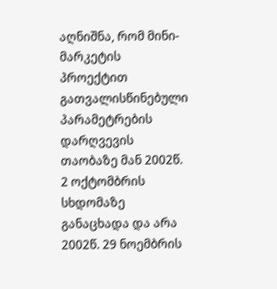აღნიშნა, რომ მინი-მარკეტის პროექტით გათვალისწინებული პარამეტრების დარღვევის თაობაზე მან 2002წ. 2 ოქტომბრის სხდომაზე განაცხადა და არა 2002წ. 29 ნოემბრის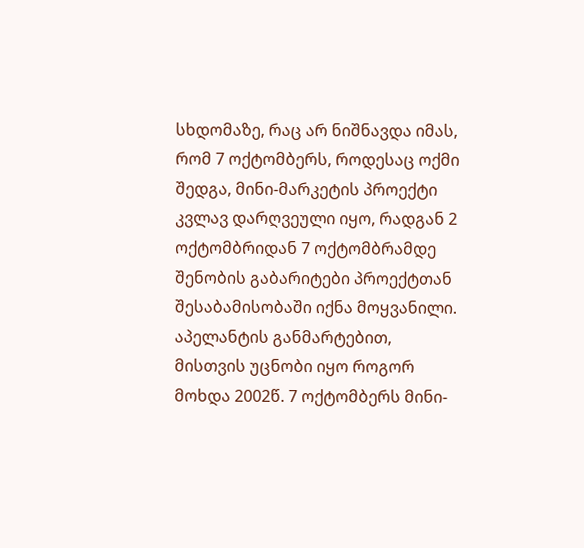სხდომაზე, რაც არ ნიშნავდა იმას, რომ 7 ოქტომბერს, როდესაც ოქმი შედგა, მინი-მარკეტის პროექტი კვლავ დარღვეული იყო, რადგან 2 ოქტომბრიდან 7 ოქტომბრამდე შენობის გაბარიტები პროექტთან შესაბამისობაში იქნა მოყვანილი.
აპელანტის განმარტებით, მისთვის უცნობი იყო როგორ მოხდა 2002წ. 7 ოქტომბერს მინი-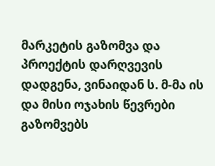მარკეტის გაზომვა და პროექტის დარღვევის დადგენა, ვინაიდან ს. მ-მა ის და მისი ოჯახის წევრები გაზომვებს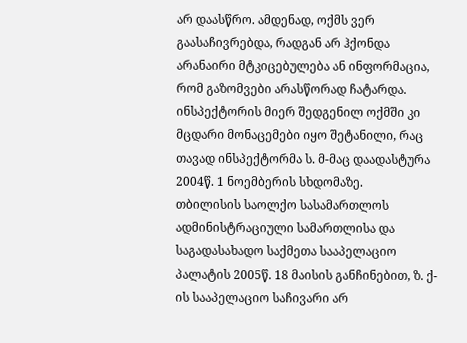არ დაასწრო. ამდენად, ოქმს ვერ გაასაჩივრებდა, რადგან არ ჰქონდა არანაირი მტკიცებულება ან ინფორმაცია, რომ გაზომვები არასწორად ჩატარდა. ინსპექტორის მიერ შედგენილ ოქმში კი მცდარი მონაცემები იყო შეტანილი, რაც თავად ინსპექტორმა ს. მ-მაც დაადასტურა 2004წ. 1 ნოემბერის სხდომაზე.
თბილისის საოლქო სასამართლოს ადმინისტრაციული სამართლისა და საგადასახადო საქმეთა სააპელაციო პალატის 2005წ. 18 მაისის განჩინებით, ზ. ქ-ის სააპელაციო საჩივარი არ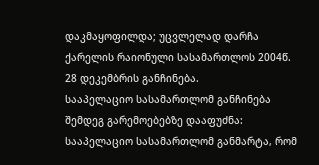დაკმაყოფილდა; უცვლელად დარჩა ქარელის რაიონული სასამართლოს 2004წ. 28 დეკემბრის განჩინება.
სააპელაციო სასამართლომ განჩინება შემდეგ გარემოებებზე დააფუძნა:
სააპელაციო სასამართლომ განმარტა, რომ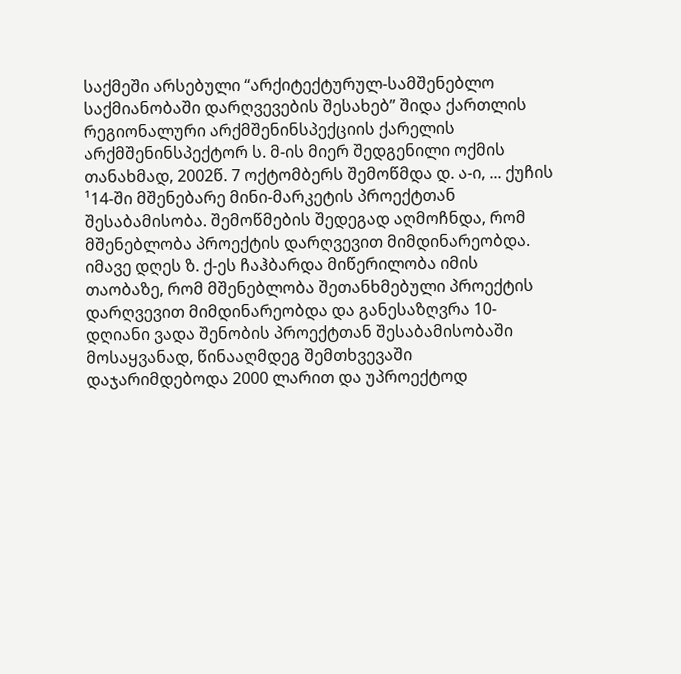საქმეში არსებული “არქიტექტურულ-სამშენებლო საქმიანობაში დარღვევების შესახებ” შიდა ქართლის რეგიონალური არქმშენინსპექციის ქარელის არქმშენინსპექტორ ს. მ-ის მიერ შედგენილი ოქმის თანახმად, 2002წ. 7 ოქტომბერს შემოწმდა დ. ა-ი, ... ქუჩის ¹14-ში მშენებარე მინი-მარკეტის პროექტთან შესაბამისობა. შემოწმების შედეგად აღმოჩნდა, რომ მშენებლობა პროექტის დარღვევით მიმდინარეობდა. იმავე დღეს ზ. ქ-ეს ჩაჰბარდა მიწერილობა იმის თაობაზე, რომ მშენებლობა შეთანხმებული პროექტის დარღვევით მიმდინარეობდა და განესაზღვრა 10-დღიანი ვადა შენობის პროექტთან შესაბამისობაში მოსაყვანად, წინააღმდეგ შემთხვევაში დაჯარიმდებოდა 2000 ლარით და უპროექტოდ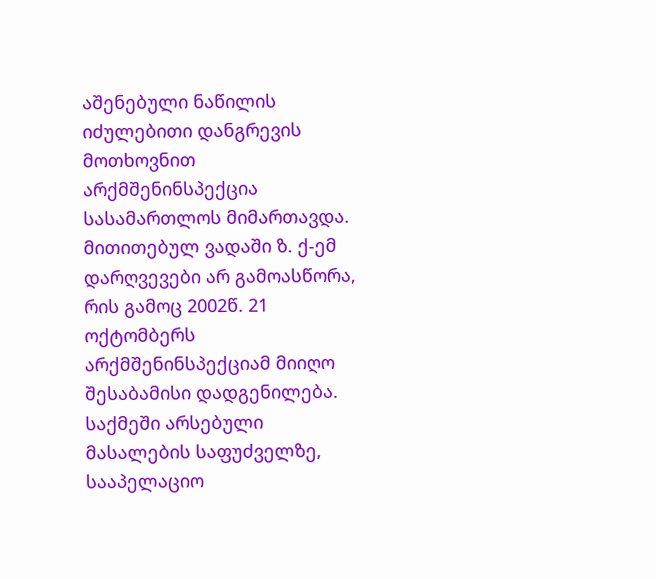აშენებული ნაწილის იძულებითი დანგრევის მოთხოვნით არქმშენინსპექცია სასამართლოს მიმართავდა. მითითებულ ვადაში ზ. ქ-ემ დარღვევები არ გამოასწორა, რის გამოც 2002წ. 21 ოქტომბერს არქმშენინსპექციამ მიიღო შესაბამისი დადგენილება.
საქმეში არსებული მასალების საფუძველზე, სააპელაციო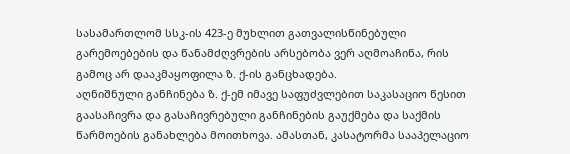სასამართლომ სსკ-ის 423-ე მუხლით გათვალისწინებული გარემოებების და წანამძღვრების არსებობა ვერ აღმოაჩინა, რის გამოც არ დააკმაყოფილა ზ. ქ-ის განცხადება.
აღნიშნული განჩინება ზ. ქ-ემ იმავე საფუძვლებით საკასაციო წესით გაასაჩივრა და გასაჩივრებული განჩინების გაუქმება და საქმის წარმოების განახლება მოითხოვა. ამასთან, კასატორმა სააპელაციო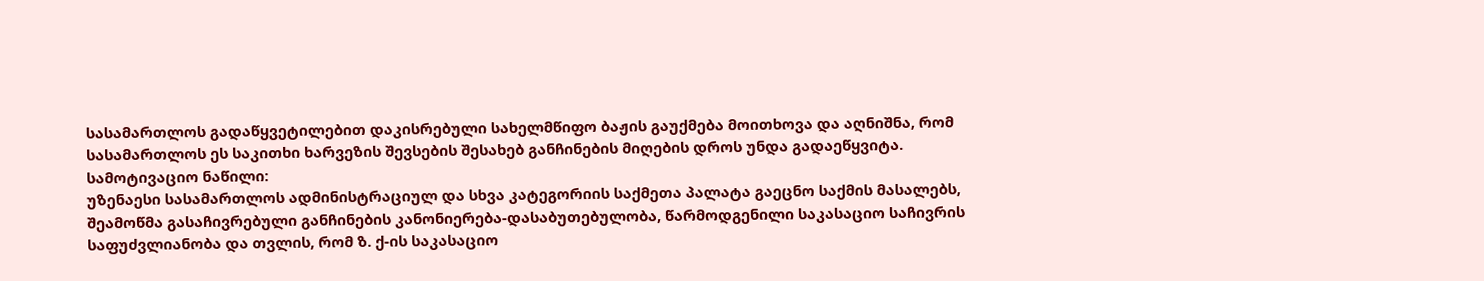სასამართლოს გადაწყვეტილებით დაკისრებული სახელმწიფო ბაჟის გაუქმება მოითხოვა და აღნიშნა, რომ სასამართლოს ეს საკითხი ხარვეზის შევსების შესახებ განჩინების მიღების დროს უნდა გადაეწყვიტა.
სამოტივაციო ნაწილი:
უზენაესი სასამართლოს ადმინისტრაციულ და სხვა კატეგორიის საქმეთა პალატა გაეცნო საქმის მასალებს, შეამოწმა გასაჩივრებული განჩინების კანონიერება-დასაბუთებულობა, წარმოდგენილი საკასაციო საჩივრის საფუძვლიანობა და თვლის, რომ ზ. ქ-ის საკასაციო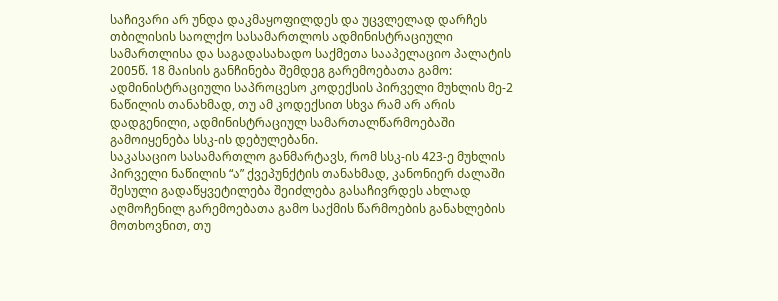საჩივარი არ უნდა დაკმაყოფილდეს და უცვლელად დარჩეს თბილისის საოლქო სასამართლოს ადმინისტრაციული სამართლისა და საგადასახადო საქმეთა სააპელაციო პალატის 2005წ. 18 მაისის განჩინება შემდეგ გარემოებათა გამო:
ადმინისტრაციული საპროცესო კოდექსის პირველი მუხლის მე-2 ნაწილის თანახმად, თუ ამ კოდექსით სხვა რამ არ არის დადგენილი, ადმინისტრაციულ სამართალწარმოებაში გამოიყენება სსკ-ის დებულებანი.
საკასაციო სასამართლო განმარტავს, რომ სსკ-ის 423-ე მუხლის პირველი ნაწილის “ა” ქვეპუნქტის თანახმად, კანონიერ ძალაში შესული გადაწყვეტილება შეიძლება გასაჩივრდეს ახლად აღმოჩენილ გარემოებათა გამო საქმის წარმოების განახლების მოთხოვნით, თუ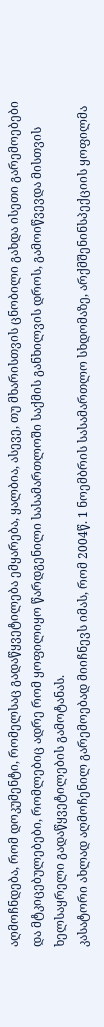აღმოჩნდება, რომ დოკუმენტი, რომელსაც გადაწყვეტილება ემყარება, ყალბია, ასევე, თუ მხარისთვის ცნობილი გახდა ისეთი გარემოებები და მტკიცებულებები, რომლებიც ადრე რომ ყოფილიყო წარდგენილი სასამართლოში საქმის განხილვის დროს, გამოიწვევდა მისთვის ხელსაყრელი გადაწყვეტილების გამოტანას.
კასატორი ახლად აღმოჩენილ გარემოებად მიიჩნევს იმას, რომ 2004წ. 1 ნოემბრის სასამართლო სხდომაზე, არქმშენინსპექციის ყოფილმა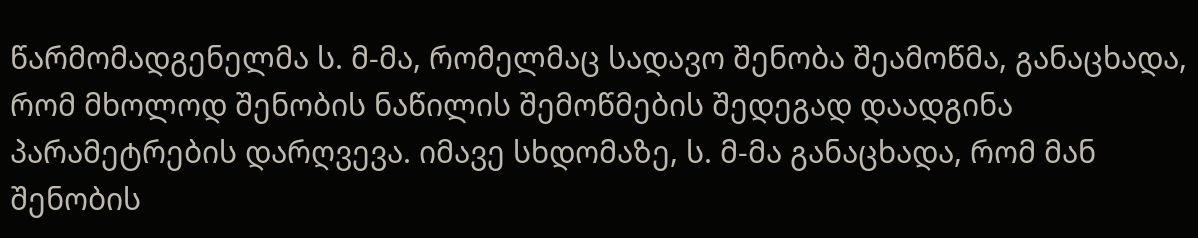წარმომადგენელმა ს. მ-მა, რომელმაც სადავო შენობა შეამოწმა, განაცხადა, რომ მხოლოდ შენობის ნაწილის შემოწმების შედეგად დაადგინა პარამეტრების დარღვევა. იმავე სხდომაზე, ს. მ-მა განაცხადა, რომ მან შენობის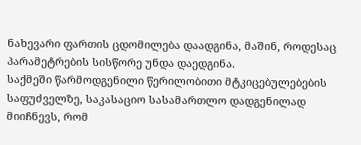ნახევარი ფართის ცდომილება დაადგინა, მაშინ, როდესაც პარამეტრების სისწორე უნდა დაედგინა.
საქმეში წარმოდგენილი წერილობითი მტკიცებულებების საფუძველზე, საკასაციო სასამართლო დადგენილად მიიჩნევს, რომ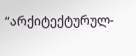“არქიტექტურულ-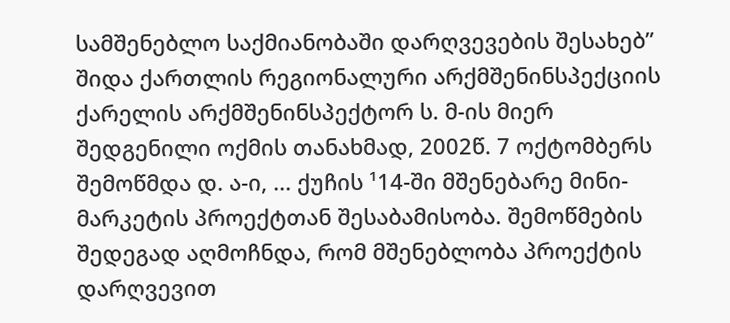სამშენებლო საქმიანობაში დარღვევების შესახებ” შიდა ქართლის რეგიონალური არქმშენინსპექციის ქარელის არქმშენინსპექტორ ს. მ-ის მიერ შედგენილი ოქმის თანახმად, 2002წ. 7 ოქტომბერს შემოწმდა დ. ა-ი, ... ქუჩის ¹14-ში მშენებარე მინი-მარკეტის პროექტთან შესაბამისობა. შემოწმების შედეგად აღმოჩნდა, რომ მშენებლობა პროექტის დარღვევით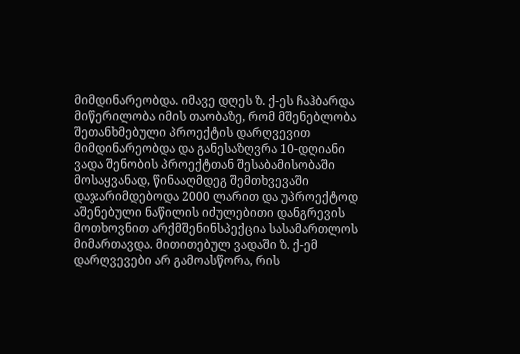მიმდინარეობდა. იმავე დღეს ზ. ქ-ეს ჩაჰბარდა მიწერილობა იმის თაობაზე, რომ მშენებლობა შეთანხმებული პროექტის დარღვევით მიმდინარეობდა და განესაზღვრა 10-დღიანი ვადა შენობის პროექტთან შესაბამისობაში მოსაყვანად, წინააღმდეგ შემთხვევაში დაჯარიმდებოდა 2000 ლარით და უპროექტოდ აშენებული ნაწილის იძულებითი დანგრევის მოთხოვნით არქმშენინსპექცია სასამართლოს მიმართავდა. მითითებულ ვადაში ზ. ქ-ემ დარღვევები არ გამოასწორა, რის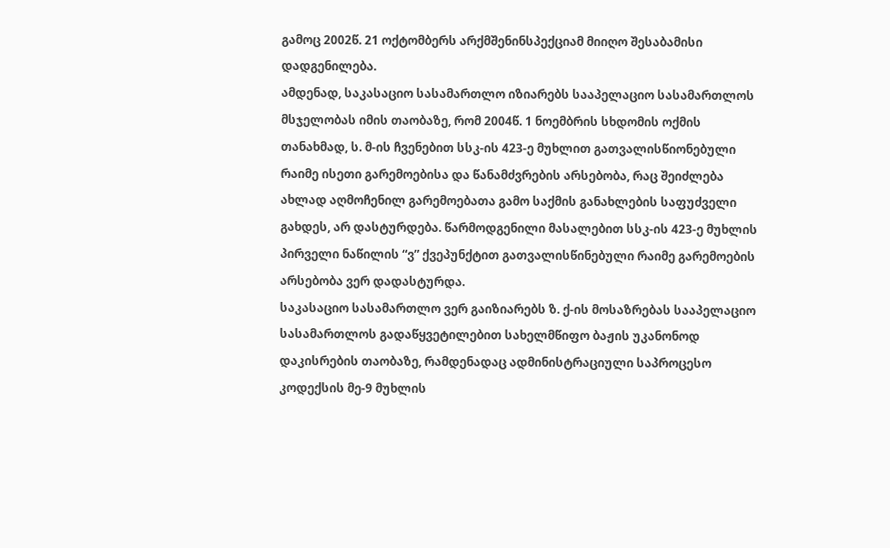გამოც 2002წ. 21 ოქტომბერს არქმშენინსპექციამ მიიღო შესაბამისი დადგენილება.
ამდენად, საკასაციო სასამართლო იზიარებს სააპელაციო სასამართლოს მსჯელობას იმის თაობაზე, რომ 2004წ. 1 ნოემბრის სხდომის ოქმის თანახმად, ს. მ-ის ჩვენებით სსკ-ის 423-ე მუხლით გათვალისწიონებული რაიმე ისეთი გარემოებისა და წანამძვრების არსებობა, რაც შეიძლება ახლად აღმოჩენილ გარემოებათა გამო საქმის განახლების საფუძველი გახდეს, არ დასტურდება. წარმოდგენილი მასალებით სსკ-ის 423-ე მუხლის პირველი ნაწილის “ვ” ქვეპუნქტით გათვალისწინებული რაიმე გარემოების არსებობა ვერ დადასტურდა.
საკასაციო სასამართლო ვერ გაიზიარებს ზ. ქ-ის მოსაზრებას სააპელაციო სასამართლოს გადაწყვეტილებით სახელმწიფო ბაჟის უკანონოდ დაკისრების თაობაზე, რამდენადაც ადმინისტრაციული საპროცესო კოდექსის მე-9 მუხლის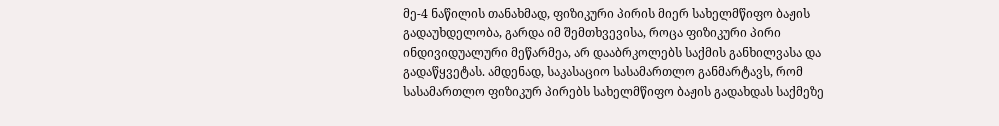მე-4 ნაწილის თანახმად, ფიზიკური პირის მიერ სახელმწიფო ბაჟის გადაუხდელობა, გარდა იმ შემთხვევისა, როცა ფიზიკური პირი ინდივიდუალური მეწარმეა, არ დააბრკოლებს საქმის განხილვასა და გადაწყვეტას. ამდენად, საკასაციო სასამართლო განმარტავს, რომ სასამართლო ფიზიკურ პირებს სახელმწიფო ბაჟის გადახდას საქმეზე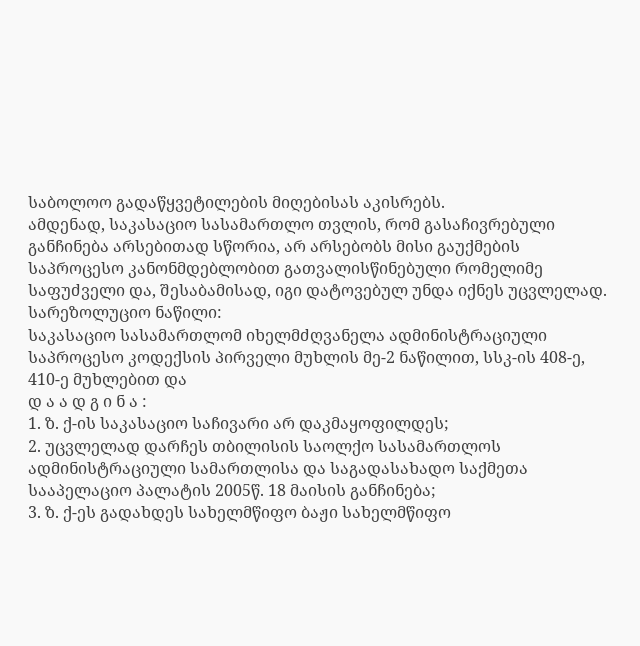საბოლოო გადაწყვეტილების მიღებისას აკისრებს.
ამდენად, საკასაციო სასამართლო თვლის, რომ გასაჩივრებული განჩინება არსებითად სწორია, არ არსებობს მისი გაუქმების საპროცესო კანონმდებლობით გათვალისწინებული რომელიმე საფუძველი და, შესაბამისად, იგი დატოვებულ უნდა იქნეს უცვლელად.
სარეზოლუციო ნაწილი:
საკასაციო სასამართლომ იხელმძღვანელა ადმინისტრაციული საპროცესო კოდექსის პირველი მუხლის მე-2 ნაწილით, სსკ-ის 408-ე, 410-ე მუხლებით და
დ ა ა დ გ ი ნ ა :
1. ზ. ქ-ის საკასაციო საჩივარი არ დაკმაყოფილდეს;
2. უცვლელად დარჩეს თბილისის საოლქო სასამართლოს ადმინისტრაციული სამართლისა და საგადასახადო საქმეთა სააპელაციო პალატის 2005წ. 18 მაისის განჩინება;
3. ზ. ქ-ეს გადახდეს სახელმწიფო ბაჟი სახელმწიფო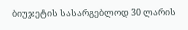ბიუჯეტის სასარგებლოდ 30 ლარის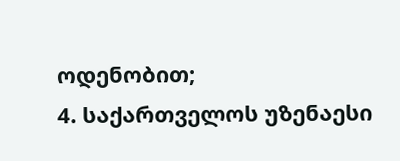ოდენობით;
4. საქართველოს უზენაესი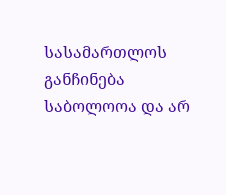სასამართლოს განჩინება საბოლოოა და არ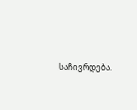საჩივრდება.